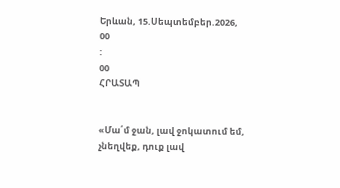Երևան, 15.Սեպտեմբեր.2026,
00
:
00
ՀՐԱՏԱՊ


«Մա՛մ ջան, լավ ջոկատում եմ, չնեղվեք, դուք լավ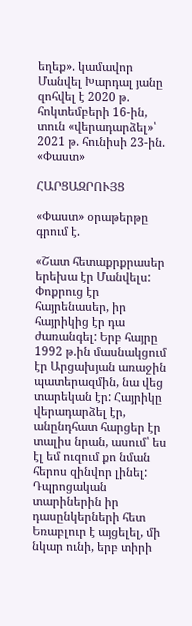եղեք». կամավոր Մանվել Խարդալ յանը զոհվել է 2020 թ. հոկտեմբերի 16-ին, տուն «վերադարձել»՝ 2021 թ. հունիսի 23-ին. «Փաստ»

ՀԱՐՑԱԶՐՈՒՅՑ

«Փաստ» օրաթերթը գրում է.

«Շատ հետաքրքրասեր երեխա էր Մանվելս: Փոքրուց էր հայրենասեր, իր հայրիկից էր դա ժառանգել: Երբ հայրը 1992 թ.ին մասնակցում էր Արցախյան առաջին պատերազմին, նա վեց տարեկան էր: Հայրիկը վերադարձել էր, անընդհատ հարցեր էր տալիս նրան, ասում՝ ես էլ եմ ուզում քո նման հերոս զինվոր լինել: Դպրոցական տարիներին իր դասընկերների հետ Եռաբլուր է այցելել, մի նկար ունի, երբ տիրի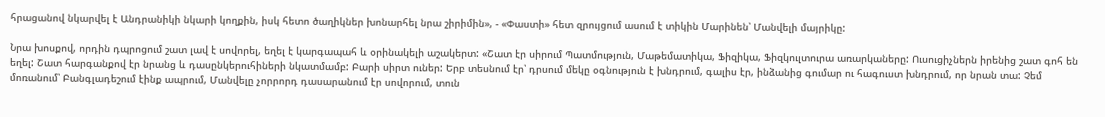հրացանով նկարվել է Անդրանիկի նկարի կողքին, իսկ հետո ծաղիկներ խոնարհել նրա շիրիմին», - «Փաստի» հետ զրույցում ասում է տիկին Մարինեն՝ Մանվելի մայրիկը:

Նրա խոսքով, որդին դպրոցում շատ լավ է սովորել, եղել է կարգապահ և օրինակելի աշակերտ: «Շատ էր սիրում Պատմություն, Մաթեմատիկա, Ֆիզիկա, Ֆիզկուլտուրա առարկաները: Ուսուցիչներն իրենից շատ գոհ են եղել: Շատ հարգանքով էր նրանց և դասընկերուհիների նկատմամբ: Բարի սիրտ ուներ: Երբ տեսնում էր՝ դրսում մեկը օգնություն է խնդրում, գալիս էր, ինձանից գումար ու հագուստ խնդրում, որ նրան տա: Չեմ մոռանում՝ Բանգլադեշում էինք ապրում, Մանվելը չորրորդ դասարանում էր սովորում, տուն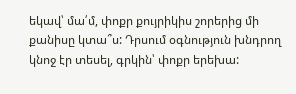եկավ՝ մա՛մ, փոքր քույրիկիս շորերից մի քանիսը կտա՞ս: Դրսում օգնություն խնդրող կնոջ էր տեսել, գրկին՝ փոքր երեխա: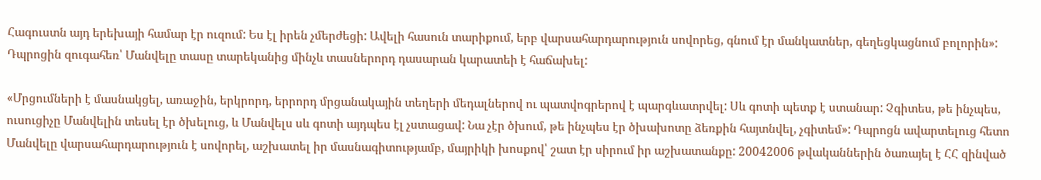Հագուստն այդ երեխայի համար էր ուզում: Ես էլ իրեն չմերժեցի: Ավելի հասուն տարիքում, երբ վարսահարդարություն սովորեց, գնում էր մանկատներ, գեղեցկացնում բոլորին»: Դպրոցին զուգահեռ՝ Մանվելը տասը տարեկանից մինչև տասներորդ դասարան կարատեի է հաճախել:

«Մրցումների է մասնակցել, առաջին, երկրորդ, երրորդ մրցանակային տեղերի մեդալներով ու պատվոգրերով է պարգևատրվել: Սև գոտի պետք է ստանար: Չգիտես, թե ինչպես, ուսուցիչը Մանվելին տեսել էր ծխելուց, և Մանվելս սև գոտի այդպես էլ չստացավ: Նա չէր ծխում, թե ինչպես էր ծխախոտը ձեռքին հայտնվել, չգիտեմ»: Դպրոցն ավարտելուց հետո Մանվելը վարսահարդարություն է սովորել, աշխատել իր մասնագիտությամբ, մայրիկի խոսքով՝ շատ էր սիրում իր աշխատանքը: 20042006 թվականներին ծառայել է ՀՀ զինված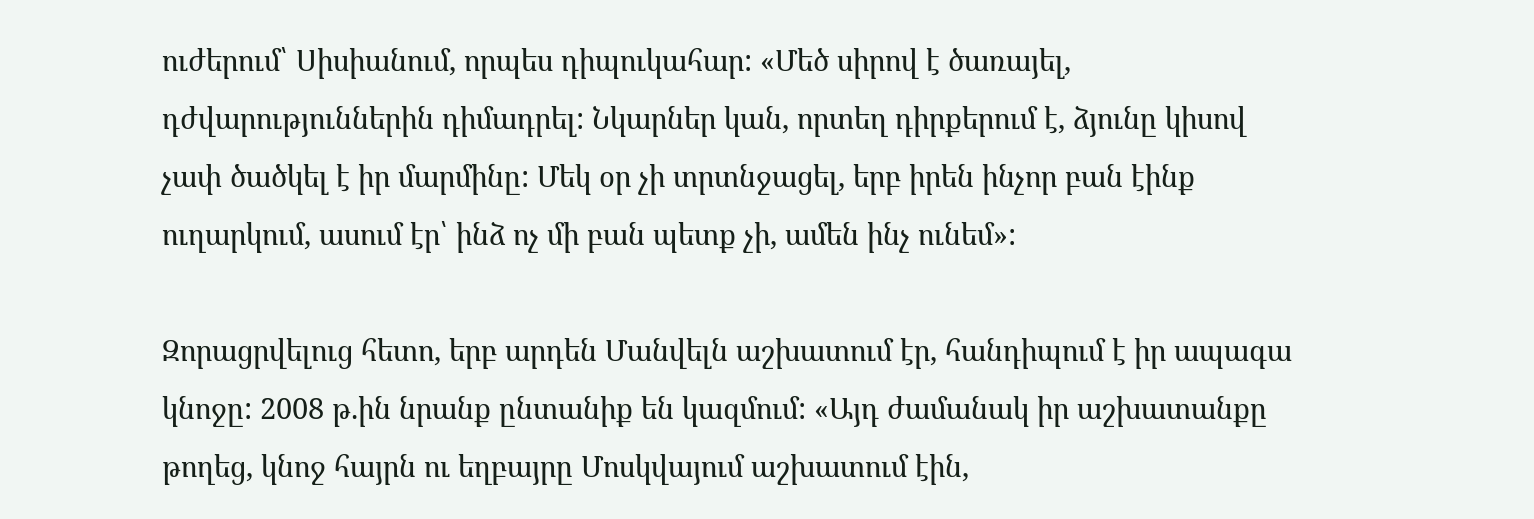ուժերում՝ Սիսիանում, որպես դիպուկահար: «Մեծ սիրով է ծառայել, դժվարություններին դիմադրել: Նկարներ կան, որտեղ դիրքերում է, ձյունը կիսով չափ ծածկել է իր մարմինը: Մեկ օր չի տրտնջացել, երբ իրեն ինչոր բան էինք ուղարկում, ասում էր՝ ինձ ոչ մի բան պետք չի, ամեն ինչ ունեմ»:

Զորացրվելուց հետո, երբ արդեն Մանվելն աշխատում էր, հանդիպում է իր ապագա կնոջը: 2008 թ.ին նրանք ընտանիք են կազմում: «Այդ ժամանակ իր աշխատանքը թողեց, կնոջ հայրն ու եղբայրը Մոսկվայում աշխատում էին,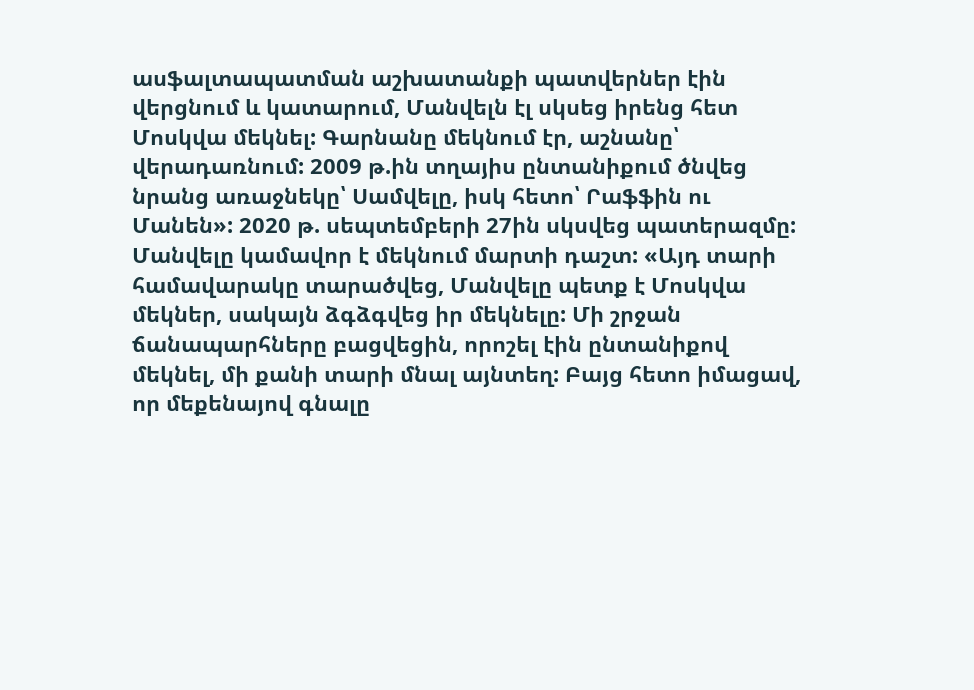ասֆալտապատման աշխատանքի պատվերներ էին վերցնում և կատարում, Մանվելն էլ սկսեց իրենց հետ Մոսկվա մեկնել: Գարնանը մեկնում էր, աշնանը՝ վերադառնում: 2009 թ.ին տղայիս ընտանիքում ծնվեց նրանց առաջնեկը՝ Սամվելը, իսկ հետո՝ Րաֆֆին ու Մանեն»: 2020 թ. սեպտեմբերի 27ին սկսվեց պատերազմը: Մանվելը կամավոր է մեկնում մարտի դաշտ: «Այդ տարի համավարակը տարածվեց, Մանվելը պետք է Մոսկվա մեկներ, սակայն ձգձգվեց իր մեկնելը: Մի շրջան ճանապարհները բացվեցին, որոշել էին ընտանիքով մեկնել, մի քանի տարի մնալ այնտեղ: Բայց հետո իմացավ, որ մեքենայով գնալը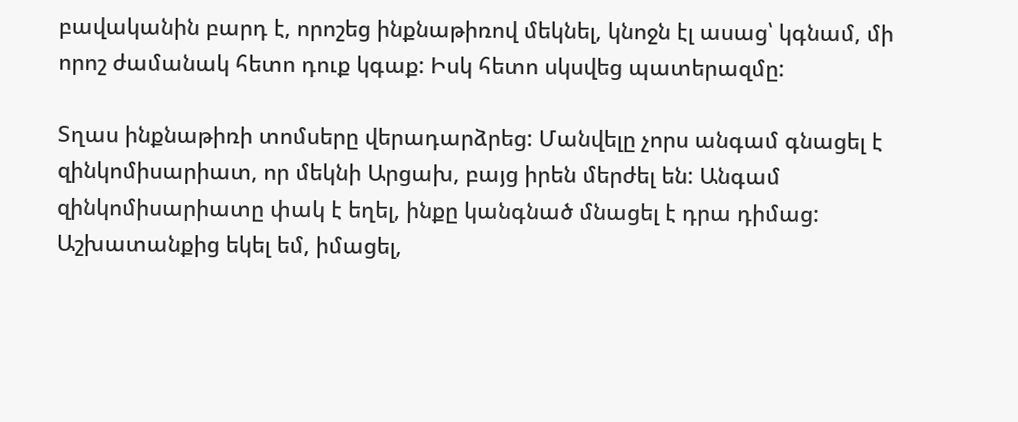բավականին բարդ է, որոշեց ինքնաթիռով մեկնել, կնոջն էլ ասաց՝ կգնամ, մի որոշ ժամանակ հետո դուք կգաք: Իսկ հետո սկսվեց պատերազմը:

Տղաս ինքնաթիռի տոմսերը վերադարձրեց: Մանվելը չորս անգամ գնացել է զինկոմիսարիատ, որ մեկնի Արցախ, բայց իրեն մերժել են: Անգամ զինկոմիսարիատը փակ է եղել, ինքը կանգնած մնացել է դրա դիմաց: Աշխատանքից եկել եմ, իմացել,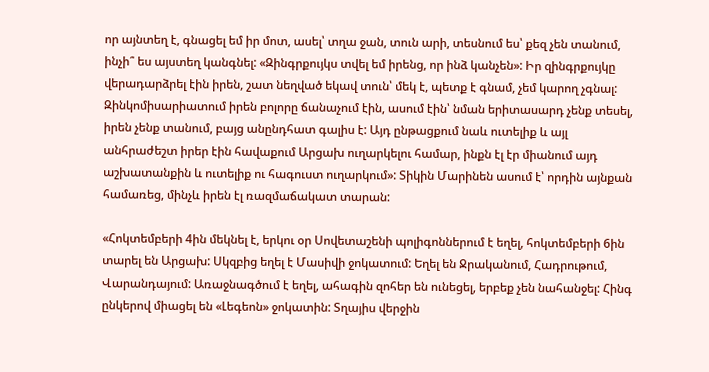որ այնտեղ է, գնացել եմ իր մոտ, ասել՝ տղա ջան, տուն արի, տեսնում ես՝ քեզ չեն տանում, ինչի՞ ես այստեղ կանգնել: «Զինգրքույկս տվել եմ իրենց, որ ինձ կանչեն»: Իր զինգրքույկը վերադարձրել էին իրեն, շատ նեղված եկավ տուն՝ մեկ է, պետք է գնամ, չեմ կարող չգնալ: Զինկոմիսարիատում իրեն բոլորը ճանաչում էին, ասում էին՝ նման երիտասարդ չենք տեսել, իրեն չենք տանում, բայց անընդհատ գալիս է: Այդ ընթացքում նաև ուտելիք և այլ անհրաժեշտ իրեր էին հավաքում Արցախ ուղարկելու համար, ինքն էլ էր միանում այդ աշխատանքին և ուտելիք ու հագուստ ուղարկում»: Տիկին Մարինեն ասում է՝ որդին այնքան համառեց, մինչև իրեն էլ ռազմաճակատ տարան:

«Հոկտեմբերի 4ին մեկնել է, երկու օր Սովետաշենի պոլիգոններում է եղել, հոկտեմբերի 6ին տարել են Արցախ: Սկզբից եղել է Մասիվի ջոկատում: Եղել են Ջրականում, Հադրութում, Վարանդայում: Առաջնագծում է եղել, ահագին զոհեր են ունեցել, երբեք չեն նահանջել: Հինգ ընկերով միացել են «Լեգեոն» ջոկատին: Տղայիս վերջին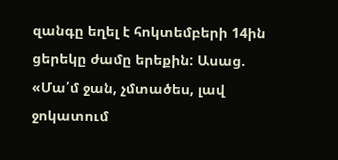զանգը եղել է հոկտեմբերի 14ին ցերեկը ժամը երեքին: Ասաց. «Մա՛մ ջան, չմտածես, լավ ջոկատում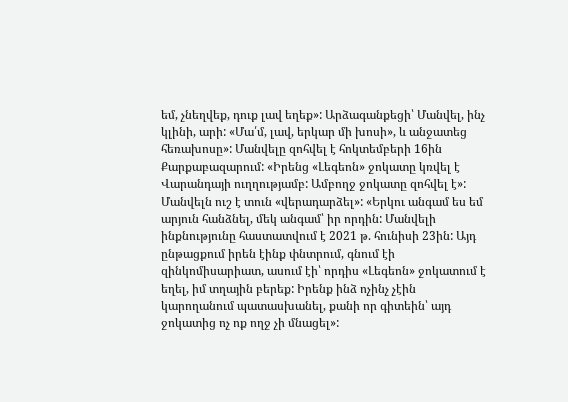եմ, չնեղվեք, դուք լավ եղեք»: Արձագանքեցի՝ Մանվել, ինչ կլինի, արի: «Մա՛մ, լավ, երկար մի խոսի», և անջատեց հեռախոսը»: Մանվելը զոհվել է հոկտեմբերի 16ին Քարքաբազարում: «Իրենց «Լեգեոն» ջոկատը կռվել է Վարանդայի ուղղությամբ: Ամբողջ ջոկատը զոհվել է»: Մանվելն ուշ է տուն «վերադարձել»: «Երկու անգամ ես եմ արյուն հանձնել, մեկ անգամ՝ իր որդին: Մանվելի ինքնությունը հաստատվում է 2021 թ. հունիսի 23ին: Այդ ընթացքում իրեն էինք փնտրում, գնում էի զինկոմիսարիատ, ասում էի՝ որդիս «Լեգեոն» ջոկատում է եղել, իմ տղային բերեք: Իրենք ինձ ոչինչ չէին կարողանում պատասխանել, քանի որ գիտեին՝ այդ ջոկատից ոչ ոք ողջ չի մնացել»: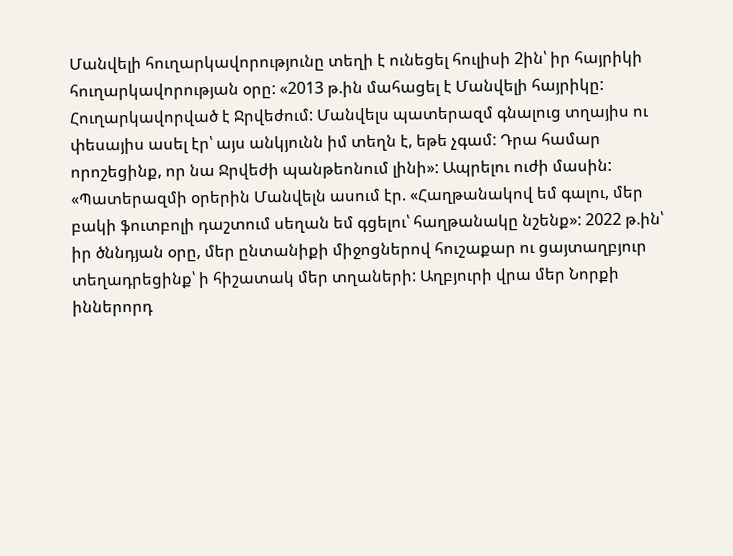Մանվելի հուղարկավորությունը տեղի է ունեցել հուլիսի 2ին՝ իր հայրիկի հուղարկավորության օրը: «2013 թ.ին մահացել է Մանվելի հայրիկը: Հուղարկավորված է Ջրվեժում: Մանվելս պատերազմ գնալուց տղայիս ու փեսայիս ասել էր՝ այս անկյունն իմ տեղն է, եթե չգամ: Դրա համար որոշեցինք, որ նա Ջրվեժի պանթեոնում լինի»: Ապրելու ուժի մասին: «Պատերազմի օրերին Մանվելն ասում էր. «Հաղթանակով եմ գալու, մեր բակի ֆուտբոլի դաշտում սեղան եմ գցելու՝ հաղթանակը նշենք»: 2022 թ.ին՝ իր ծննդյան օրը, մեր ընտանիքի միջոցներով հուշաքար ու ցայտաղբյուր տեղադրեցինք՝ ի հիշատակ մեր տղաների: Աղբյուրի վրա մեր Նորքի իններորդ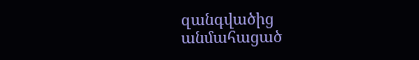զանգվածից անմահացած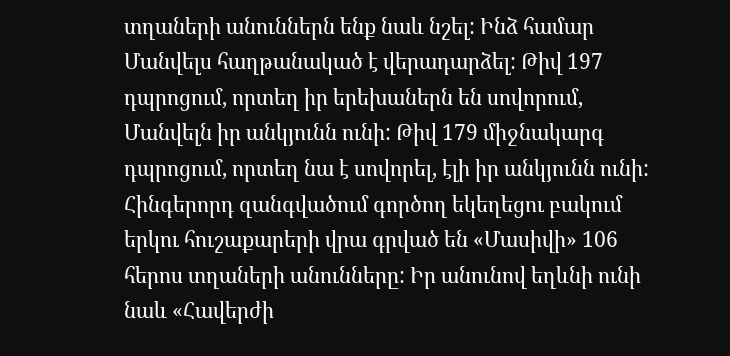տղաների անուններն ենք նաև նշել: Ինձ համար Մանվելս հաղթանակած է վերադարձել: Թիվ 197 դպրոցում, որտեղ իր երեխաներն են սովորում, Մանվելն իր անկյունն ունի: Թիվ 179 միջնակարգ դպրոցում, որտեղ նա է սովորել, էլի իր անկյունն ունի: Հինգերորդ զանգվածում գործող եկեղեցու բակում երկու հուշաքարերի վրա գրված են «Մասիվի» 106 հերոս տղաների անունները: Իր անունով եղևնի ունի նաև «Հավերժի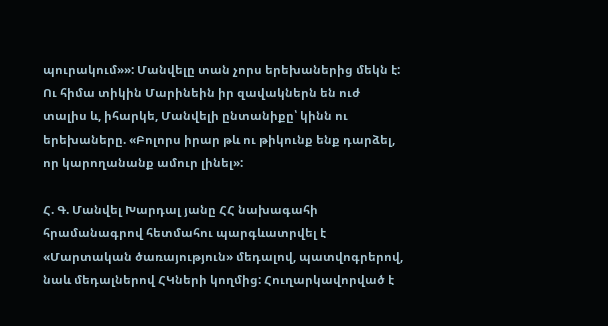պուրակում»»: Մանվելը տան չորս երեխաներից մեկն է: Ու հիմա տիկին Մարինեին իր զավակներն են ուժ տալիս և, իհարկե, Մանվելի ընտանիքը՝ կինն ու երեխաները. «Բոլորս իրար թև ու թիկունք ենք դարձել, որ կարողանանք ամուր լինել»:

Հ. Գ. Մանվել Խարդալ յանը ՀՀ նախագահի հրամանագրով հետմահու պարգևատրվել է «Մարտական ծառայություն» մեդալով, պատվոգրերով, նաև մեդալներով ՀԿների կողմից: Հուղարկավորված է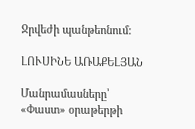Ջրվեժի պանթեոնում:

ԼՈՒՍԻՆԵ ԱՌԱՔԵԼՅԱՆ

Մանրամասները՝ «Փաստ» օրաթերթի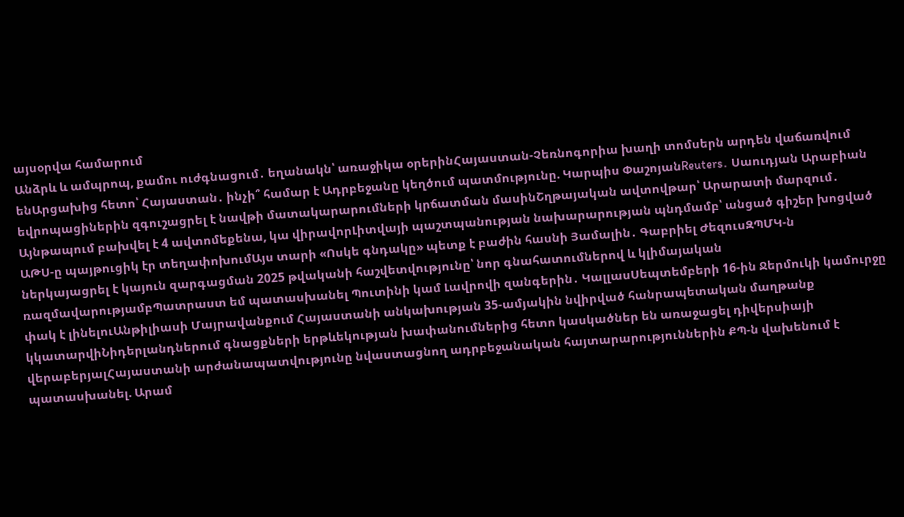այսօրվա համարում
Անձրև և ամպրոպ, քամու ուժգնացում․ եղանակն՝ առաջիկա օրերինՀայաստան-Չեռնոգորիա խաղի տոմսերն արդեն վաճառվում ենԱրցախից հետո՝ Հայաստան․ ինչի՞ համար է Ադրբեջանը կեղծում պատմությունը. Կարպիս ՓաշոյանReuters․ Սաուդյան Արաբիան եվրոպացիներին զգուշացրել է նավթի մատակարարումների կրճատման մասինՇղթայական ավտովթար՝ Արարատի մարզում․ Այնթապում բախվել է 4 ավտոմեքենա, կա վիրավորԼիտվայի պաշտպանության նախարարության պնդմամբ՝ անցած գիշեր խոցված ԱԹՍ-ը պայթուցիկ էր տեղափոխումԱյս տարի «Ոսկե գնդակը» պետք է բաժին հասնի Յամալին․ Գաբրիել ԺեզուսԶՊՄԿ-ն ներկայացրել է կայուն զարգացման 2025 թվականի հաշվետվությունը՝ նոր գնահատումներով և կլիմայական ռազմավարությամբՊատրաստ եմ պատասխանել Պուտինի կամ Լավրովի զանգերին․ ԿալլասՍեպտեմբերի 16-ին Ջերմուկի կամուրջը փակ է լինելուԱնթիլիասի Մայրավանքում Հայաստանի անկախության 35-ամյակին նվիրված հանրապետական մաղթանք կկատարվիՆիդերլանդներում գնացքների երթևեկության խափանումներից հետո կասկածներ են առաջացել դիվերսիայի վերաբերյալՀայաստանի արժանապատվությունը նվաստացնող ադրբեջանական հայտարարություններին ՔՊ-ն վախենում է պատասխանել. Արամ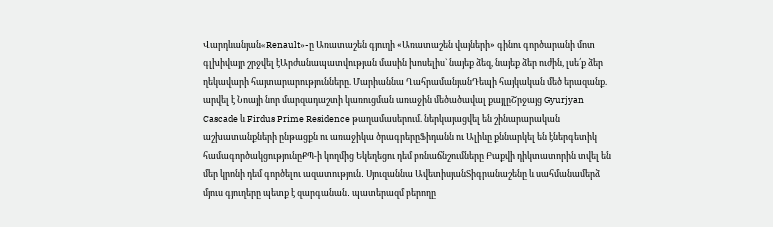Վարդևանյան«Renault»-ը Առատաշեն գյուղի «Առատաշեն վայների» գինու գործարանի մոտ գլխիվայր շրջվել էԱրժանապատվության մասին խոսելիս` նայեք ձեզ, նայեք ձեր ուժին, լսե՛ք ձեր ղեկավարի հայտարարությունները. Մարիաննա ՂահրամանյանԴեպի հայկական մեծ երազանք. արվել է Նոայի նոր մարզադաշտի կառուցման առաջին մեծածավալ քայլըՇրջայց Gyurjyan Cascade և Firdus Prime Residence թաղամասերում. ներկայացվել են շինարարական աշխատանքների ընթացքն ու առաջիկա ծրագրերըՖիդանն ու Ալիևը քննարկել են էներգետիկ համագործակցությունըՔՊ-ի կողմից Եկեղեցու դեմ բռնաճնշումները Բաքվի դիկտատորին տվել են մեր կրոնի դեմ գործելու ազատություն․ Սյուզաննա ԱվետիսյանՏիգրանաշենը և սահմանամերձ մյուս գյուղերը պետք է զարգանան․ պատերազմ բերողը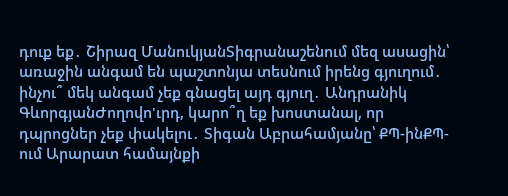դուք եք․ Շիրազ ՄանուկյանՏիգրանաշենում մեզ ասացին՝ առաջին անգամ են պաշտոնյա տեսնում իրենց գյուղում․ ինչու՞ մեկ անգամ չեք գնացել այդ գյուղ․ Անդրանիկ ԳևորգյանԺողովո'ւրդ, կարո՞ղ եք խոստանալ, որ դպրոցներ չեք փակելու․ Տիգան Աբրահամյանը՝ ՔՊ-ինՔՊ-ում Արարատ համայնքի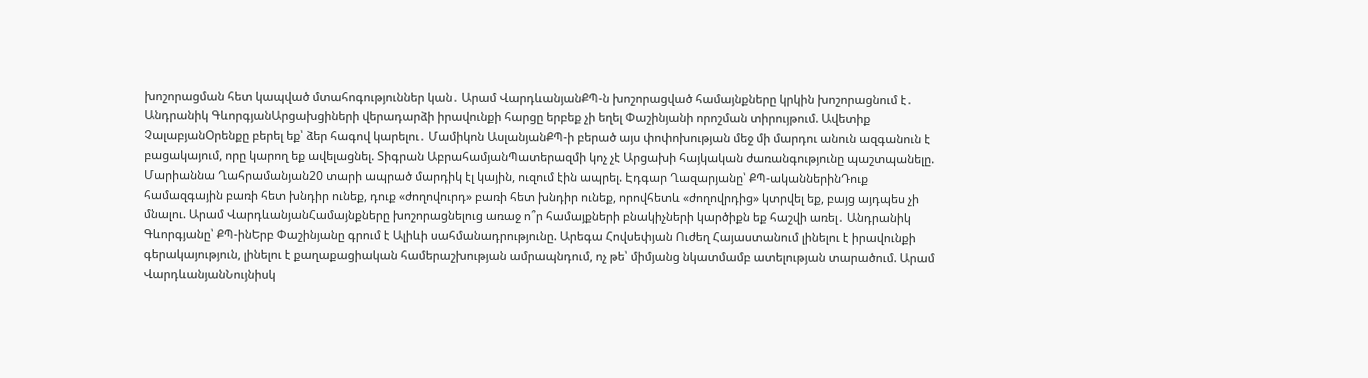խոշորացման հետ կապված մտահոգություններ կան․ Արամ ՎարդևանյանՔՊ-ն խոշորացված համայնքները կրկին խոշորացնում է․ Անդրանիկ ԳևորգյանԱրցախցիների վերադարձի իրավունքի հարցը երբեք չի եղել Փաշինյանի որոշման տիրույթում. Ավետիք ՉալաբյանՕրենքը բերել եք՝ ձեր հագով կարելու․ Մամիկոն ԱսլանյանՔՊ-ի բերած այս փոփոխության մեջ մի մարդու անուն ազգանուն է բացակայում, որը կարող եք ավելացնել. Տիգրան ԱբրահամյանՊատերազմի կոչ չէ Արցախի հայկական ժառանգությունը պաշտպանելը. Մարիաննա Ղահրամանյան20 տարի ապրած մարդիկ էլ կային, ուզում էին ապրել. Էդգար Ղազարյանը՝ ՔՊ-ականներինԴուք համազգային բառի հետ խնդիր ունեք, դուք «ժողովուրդ» բառի հետ խնդիր ունեք, որովհետև «ժողովրդից» կտրվել եք, բայց այդպես չի մնալու. Արամ ՎարդևանյանՀամայնքները խոշորացնելուց առաջ ո՞ր համայքների բնակիչների կարծիքն եք հաշվի առել․ Անդրանիկ Գևորգյանը՝ ՔՊ-ինԵրբ Փաշինյանը գրում է Ալիևի սահմանադրությունը. Արեգա Հովսեփյան Ուժեղ Հայաստանում լինելու է իրավունքի գերակայություն, լինելու է քաղաքացիական համերաշխության ամրապնդում, ոչ թե՝ միմյանց նկատմամբ ատելության տարածում. Արամ ՎարդևանյանՆույնիսկ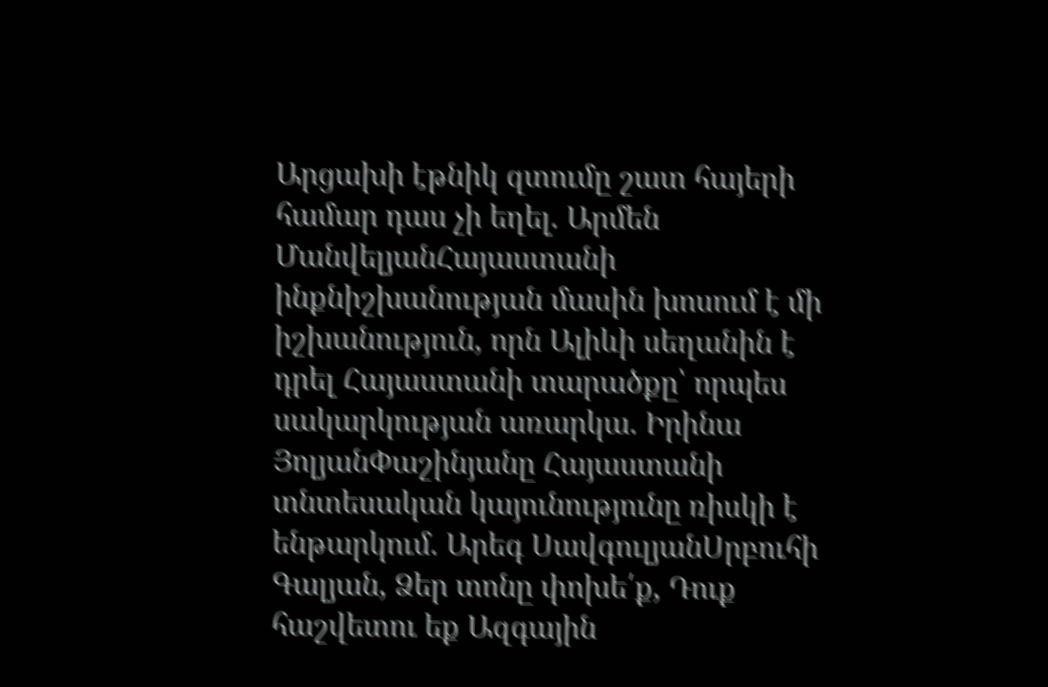Արցախի էթնիկ զտումը շատ հայերի համար դաս չի եղել. Արմեն ՄանվելյանՀայաստանի ինքնիշխանության մասին խոսում է մի իշխանություն, որն Ալիևի սեղանին է դրել Հայաստանի տարածքը՝ որպես սակարկության առարկա. Իրինա ՅոլյանՓաշինյանը Հայաստանի տնտեսական կայունությունը ռիսկի է ենթարկում. Արեգ ՍավգուլյանՍրբուհի Գալյան, Ձեր տոնը փոխե՛ք, Դուք հաշվետու եք Ազգային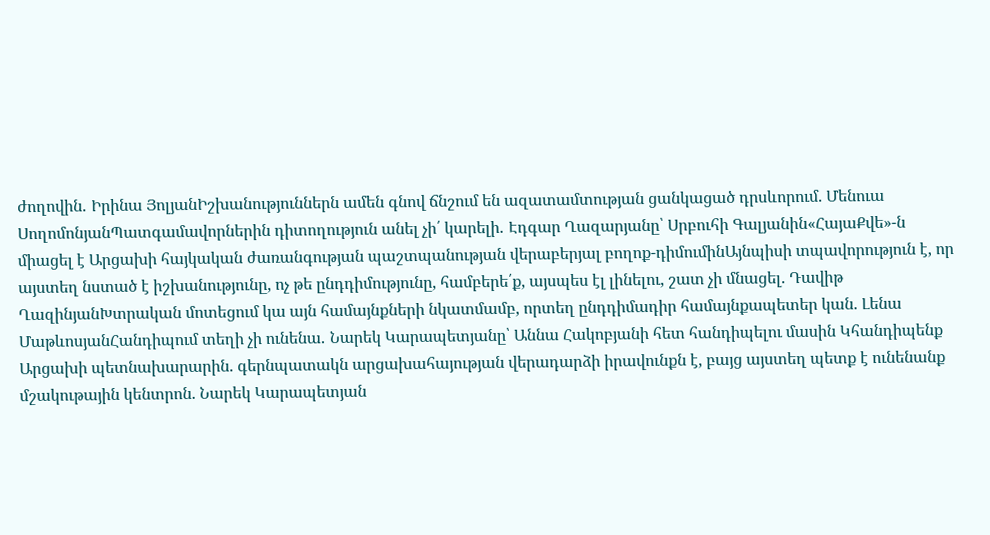ժողովին․ Իրինա ՅոլյանԻշխանություններն ամեն գնով ճնշում են ազատամտության ցանկացած դրսևորում. Մենուա ՍողոմոնյանՊատգամավորներին դիտողություն անել չի՛ կարելի․ Էդգար Ղազարյանը՝ Սրբուհի Գալյանին«ՀայաՔվե»-ն միացել է Արցախի հայկական ժառանգության պաշտպանության վերաբերյալ բողոք-դիմումինԱյնպիսի տպավորություն է, որ այստեղ նստած է իշխանությունը, ոչ թե ընդդիմությունը, համբերե՛ք, այսպես էլ լինելու, շատ չի մնացել. Դավիթ ՂազինյանԽտրական մոտեցում կա այն համայնքների նկատմամբ, որտեղ ընդդիմադիր համայնքապետեր կան. Լենա ՄաթևոսյանՀանդիպում տեղի չի ունենա․ Նարեկ Կարապետյանը՝ Աննա Հակոբյանի հետ հանդիպելու մասին Կհանդիպենք Արցախի պետնախարարին. գերնպատակն արցախահայության վերադարձի իրավունքն է, բայց այստեղ պետք է ունենանք մշակութային կենտրոն. Նարեկ Կարապետյան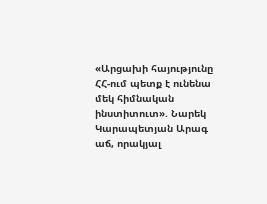«Արցախի հայությունը ՀՀ-ում պետք է ունենա մեկ հիմնական ինստիտուտ». Նարեկ Կարապետյան Արագ աճ, որակյալ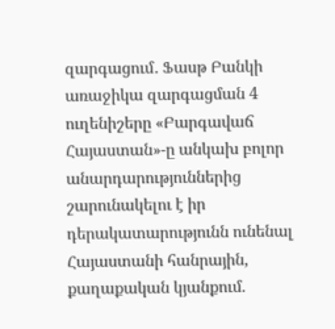զարգացում․ Ֆասթ Բանկի առաջիկա զարգացման 4 ուղենիշերը «Բարգավաճ Հայաստան»-ը անկախ բոլոր անարդարություններից շարունակելու է իր դերակատարությունն ունենալ Հայաստանի հանրային, քաղաքական կյանքում.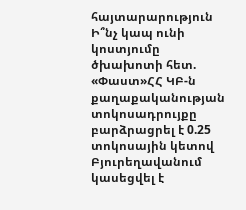հայտարարություն Ի՞նչ կապ ունի կոստյումը ծխախոտի հետ. «Փաստ»ՀՀ ԿԲ-ն քաղաքականության տոկոսադրույքը բարձրացրել է 0.25 տոկոսային կետով Բյուրեղավանում կասեցվել է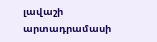լավաշի արտադրամասի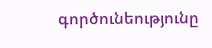գործունեությունը